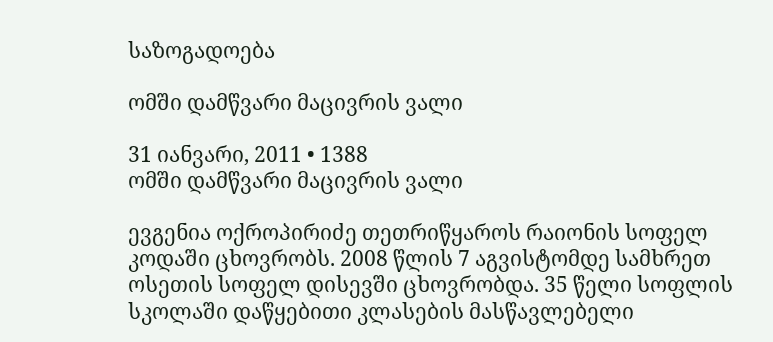საზოგადოება

ომში დამწვარი მაცივრის ვალი

31 იანვარი, 2011 • 1388
ომში დამწვარი მაცივრის ვალი

ევგენია ოქროპირიძე თეთრიწყაროს რაიონის სოფელ კოდაში ცხოვრობს. 2008 წლის 7 აგვისტომდე სამხრეთ ოსეთის სოფელ დისევში ცხოვრობდა. 35 წელი სოფლის სკოლაში დაწყებითი კლასების მასწავლებელი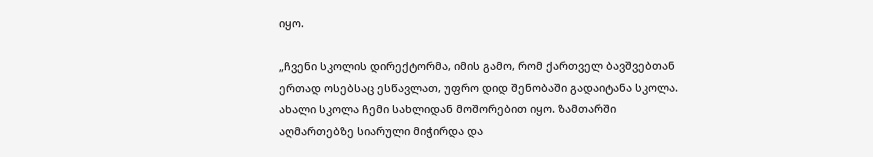იყო.

„ჩვენი სკოლის დირექტორმა, იმის გამო, რომ ქართველ ბავშვებთან ერთად ოსებსაც ესწავლათ, უფრო დიდ შენობაში გადაიტანა სკოლა. ახალი სკოლა ჩემი სახლიდან მოშორებით იყო. ზამთარში აღმართებზე სიარული მიჭირდა და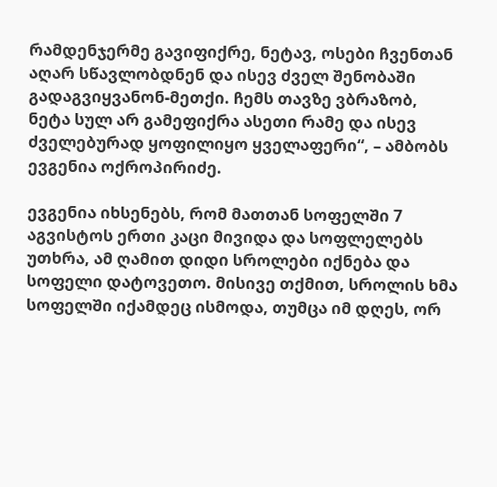რამდენჯერმე გავიფიქრე, ნეტავ, ოსები ჩვენთან აღარ სწავლობდნენ და ისევ ძველ შენობაში გადაგვიყვანონ-მეთქი. ჩემს თავზე ვბრაზობ, ნეტა სულ არ გამეფიქრა ასეთი რამე და ისევ ძველებურად ყოფილიყო ყველაფერი“, – ამბობს ევგენია ოქროპირიძე.

ევგენია იხსენებს, რომ მათთან სოფელში 7 აგვისტოს ერთი კაცი მივიდა და სოფლელებს უთხრა, ამ ღამით დიდი სროლები იქნება და სოფელი დატოვეთო. მისივე თქმით, სროლის ხმა სოფელში იქამდეც ისმოდა, თუმცა იმ დღეს, ორ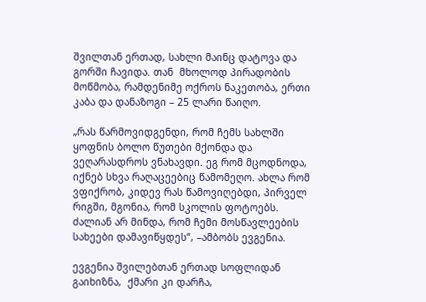შვილთან ერთად, სახლი მაინც დატოვა და გორში ჩავიდა. თან  მხოლოდ პირადობის მოწმობა, რამდენიმე ოქროს ნაკეთობა, ერთი კაბა და დანაზოგი – 25 ლარი წაიღო.

„რას წარმოვიდგენდი, რომ ჩემს სახლში ყოფნის ბოლო წუთები მქონდა და ვეღარასდროს ვნახავდი. ეგ რომ მცოდნოდა, იქნებ სხვა რაღაცეებიც წამომეღო. ახლა რომ ვფიქრობ, კიდევ რას წამოვიღებდი, პირველ რიგში, მგონია, რომ სკოლის ფოტოებს. ძალიან არ მინდა, რომ ჩემი მოსწავლეების სახეები დამავიწყდეს“, –ამბობს ევგენია.

ევგენია შვილებთან ერთად სოფლიდან გაიხიზნა,  ქმარი კი დარჩა,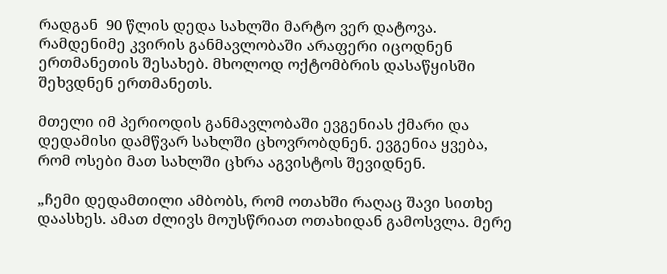რადგან  90 წლის დედა სახლში მარტო ვერ დატოვა.  რამდენიმე კვირის განმავლობაში არაფერი იცოდნენ ერთმანეთის შესახებ. მხოლოდ ოქტომბრის დასაწყისში შეხვდნენ ერთმანეთს.

მთელი იმ პერიოდის განმავლობაში ევგენიას ქმარი და დედამისი დამწვარ სახლში ცხოვრობდნენ. ევგენია ყვება, რომ ოსები მათ სახლში ცხრა აგვისტოს შევიდნენ.

„ჩემი დედამთილი ამბობს, რომ ოთახში რაღაც შავი სითხე დაასხეს. ამათ ძლივს მოუსწრიათ ოთახიდან გამოსვლა. მერე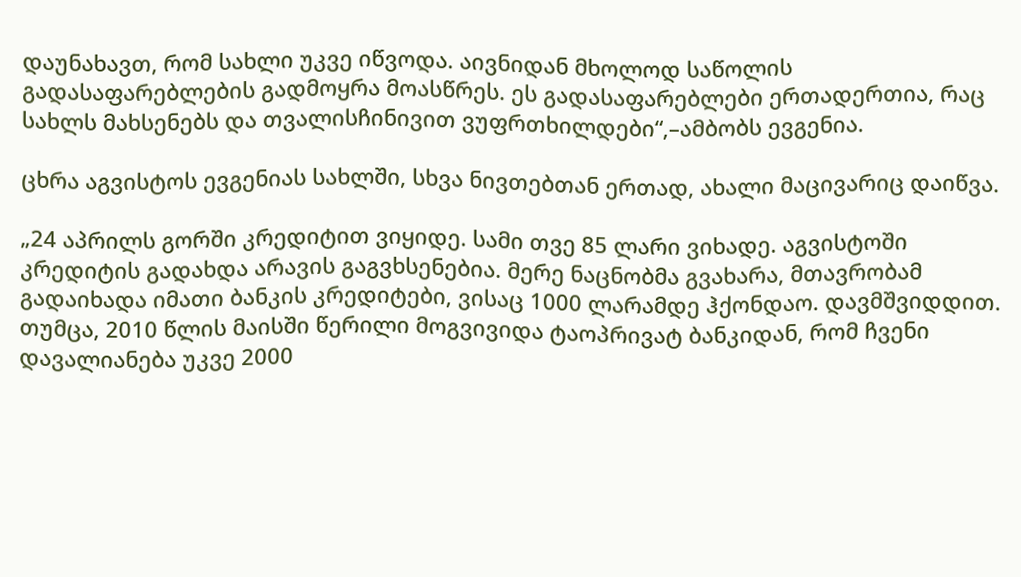დაუნახავთ, რომ სახლი უკვე იწვოდა. აივნიდან მხოლოდ საწოლის გადასაფარებლების გადმოყრა მოასწრეს. ეს გადასაფარებლები ერთადერთია, რაც სახლს მახსენებს და თვალისჩინივით ვუფრთხილდები“,–ამბობს ევგენია.

ცხრა აგვისტოს ევგენიას სახლში, სხვა ნივთებთან ერთად, ახალი მაცივარიც დაიწვა.

„24 აპრილს გორში კრედიტით ვიყიდე. სამი თვე 85 ლარი ვიხადე. აგვისტოში კრედიტის გადახდა არავის გაგვხსენებია. მერე ნაცნობმა გვახარა, მთავრობამ გადაიხადა იმათი ბანკის კრედიტები, ვისაც 1000 ლარამდე ჰქონდაო. დავმშვიდდით. თუმცა, 2010 წლის მაისში წერილი მოგვივიდა ტაოპრივატ ბანკიდან, რომ ჩვენი დავალიანება უკვე 2000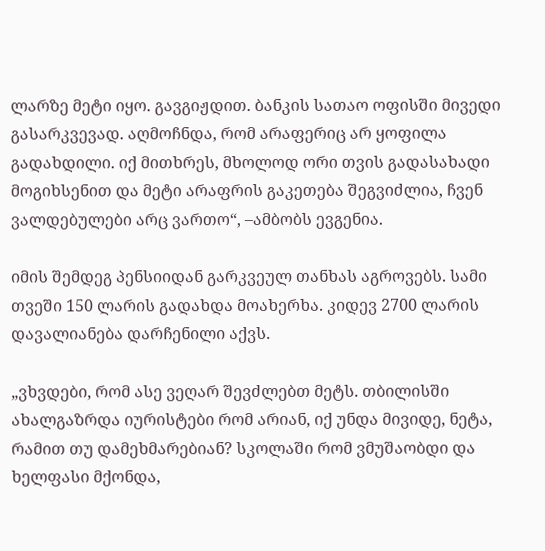ლარზე მეტი იყო. გავგიჟდით. ბანკის სათაო ოფისში მივედი გასარკვევად. აღმოჩნდა, რომ არაფერიც არ ყოფილა გადახდილი. იქ მითხრეს, მხოლოდ ორი თვის გადასახადი მოგიხსენით და მეტი არაფრის გაკეთება შეგვიძლია, ჩვენ ვალდებულები არც ვართო“, –ამბობს ევგენია.

იმის შემდეგ პენსიიდან გარკვეულ თანხას აგროვებს. სამი თვეში 150 ლარის გადახდა მოახერხა. კიდევ 2700 ლარის დავალიანება დარჩენილი აქვს.

„ვხვდები, რომ ასე ვეღარ შევძლებთ მეტს. თბილისში ახალგაზრდა იურისტები რომ არიან, იქ უნდა მივიდე, ნეტა, რამით თუ დამეხმარებიან? სკოლაში რომ ვმუშაობდი და ხელფასი მქონდა,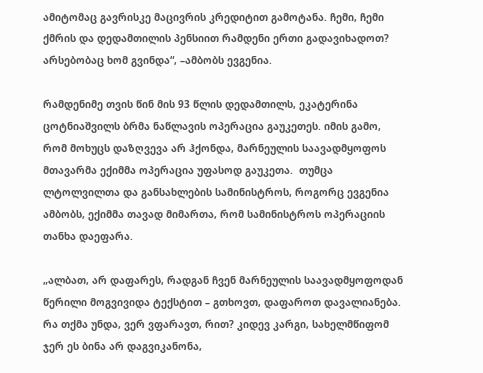ამიტომაც გავრისკე მაცივრის კრედიტით გამოტანა. ჩემი, ჩემი ქმრის და დედამთილის პენსიით რამდენი ერთი გადავიხადოთ? არსებობაც ხომ გვინდა“, –ამბობს ევგენია.

რამდენიმე თვის წინ მის 93 წლის დედამთილს, ეკატერინა ცოტნიაშვილს ბრმა ნაწლავის ოპერაცია გაუკეთეს. იმის გამო, რომ მოხუცს დაზღვევა არ ჰქონდა, მარნეულის საავადმყოფოს მთავარმა ექიმმა ოპერაცია უფასოდ გაუკეთა.  თუმცა ლტოლვილთა და განსახლების სამინისტროს, როგორც ევგენია ამბობს, ექიმმა თავად მიმართა, რომ სამინისტროს ოპერაციის თანხა დაეფარა.

„ალბათ, არ დაფარეს, რადგან ჩვენ მარნეულის საავადმყოფოდან წერილი მოგვივიდა ტექსტით – გთხოვთ, დაფაროთ დავალიანება. რა თქმა უნდა, ვერ ვფარავთ, რით? კიდევ კარგი, სახელმწიფომ ჯერ ეს ბინა არ დაგვიკანონა,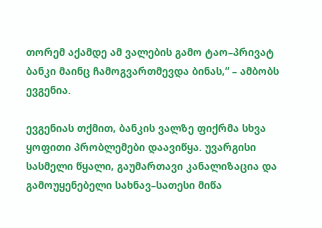თორემ აქამდე ამ ვალების გამო ტაო–პრივატ ბანკი მაინც ჩამოგვართმევდა ბინას,“ – ამბობს ევგენია.

ევგენიას თქმით, ბანკის ვალზე ფიქრმა სხვა ყოფითი პრობლემები დაავიწყა. უვარგისი სასმელი წყალი, გაუმართავი კანალიზაცია და გამოუყენებელი სახნავ–სათესი მიწა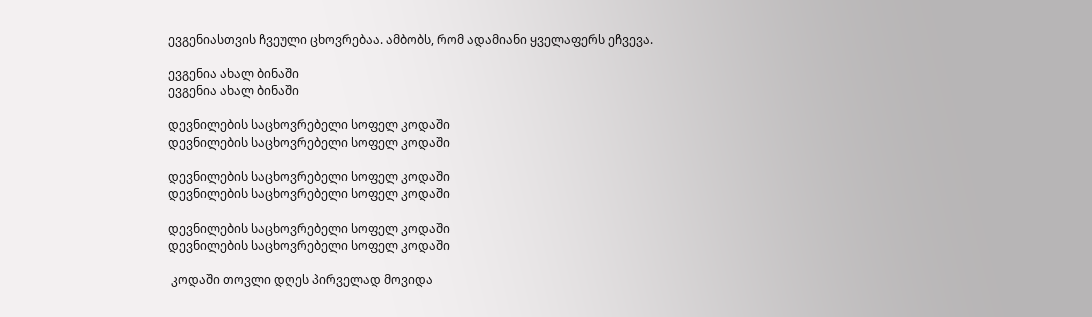ევგენიასთვის ჩვეული ცხოვრებაა. ამბობს, რომ ადამიანი ყველაფერს ეჩვევა.

ევგენია ახალ ბინაში
ევგენია ახალ ბინაში

დევნილების საცხოვრებელი სოფელ კოდაში
დევნილების საცხოვრებელი სოფელ კოდაში

დევნილების საცხოვრებელი სოფელ კოდაში
დევნილების საცხოვრებელი სოფელ კოდაში

დევნილების საცხოვრებელი სოფელ კოდაში
დევნილების საცხოვრებელი სოფელ კოდაში

 კოდაში თოვლი დღეს პირველად მოვიდა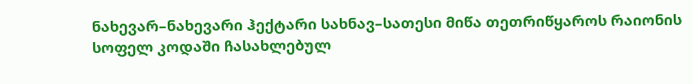ნახევარ–ნახევარი ჰექტარი სახნავ–სათესი მიწა თეთრიწყაროს რაიონის სოფელ კოდაში ჩასახლებულ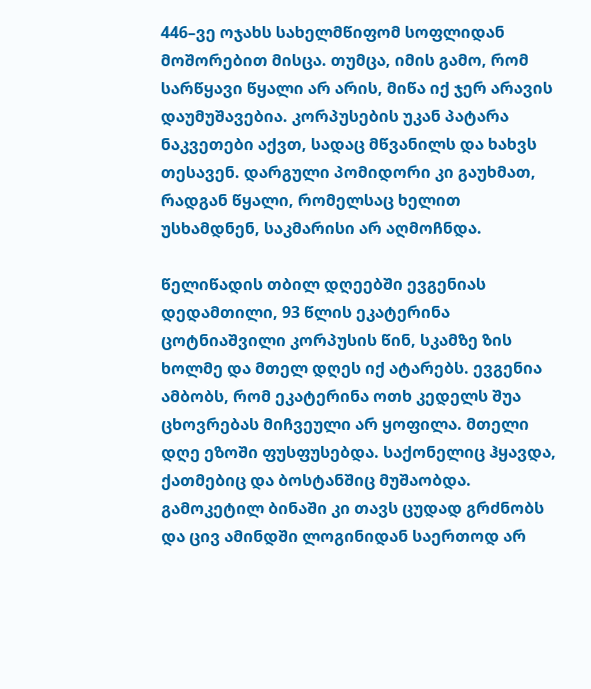446–ვე ოჯახს სახელმწიფომ სოფლიდან მოშორებით მისცა. თუმცა, იმის გამო, რომ სარწყავი წყალი არ არის, მიწა იქ ჯერ არავის დაუმუშავებია. კორპუსების უკან პატარა ნაკვეთები აქვთ, სადაც მწვანილს და ხახვს თესავენ. დარგული პომიდორი კი გაუხმათ, რადგან წყალი, რომელსაც ხელით უსხამდნენ, საკმარისი არ აღმოჩნდა.

წელიწადის თბილ დღეებში ევგენიას დედამთილი, 93 წლის ეკატერინა ცოტნიაშვილი კორპუსის წინ, სკამზე ზის ხოლმე და მთელ დღეს იქ ატარებს. ევგენია ამბობს, რომ ეკატერინა ოთხ კედელს შუა ცხოვრებას მიჩვეული არ ყოფილა. მთელი დღე ეზოში ფუსფუსებდა. საქონელიც ჰყავდა, ქათმებიც და ბოსტანშიც მუშაობდა. გამოკეტილ ბინაში კი თავს ცუდად გრძნობს და ცივ ამინდში ლოგინიდან საერთოდ არ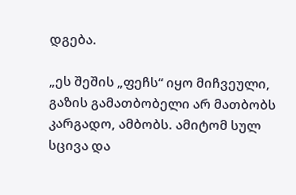დგება.

„ეს შეშის „ფეჩს“ იყო მიჩვეული, გაზის გამათბობელი არ მათბობს კარგადო, ამბობს. ამიტომ სულ სცივა და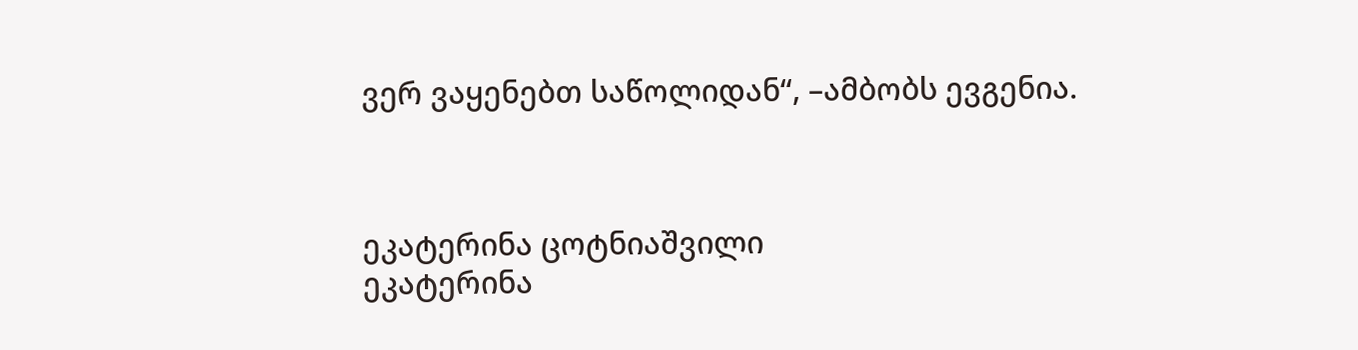ვერ ვაყენებთ საწოლიდან“, –ამბობს ევგენია.



ეკატერინა ცოტნიაშვილი
ეკატერინა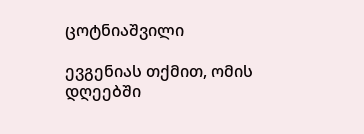ცოტნიაშვილი

ევგენიას თქმით, ომის დღეებში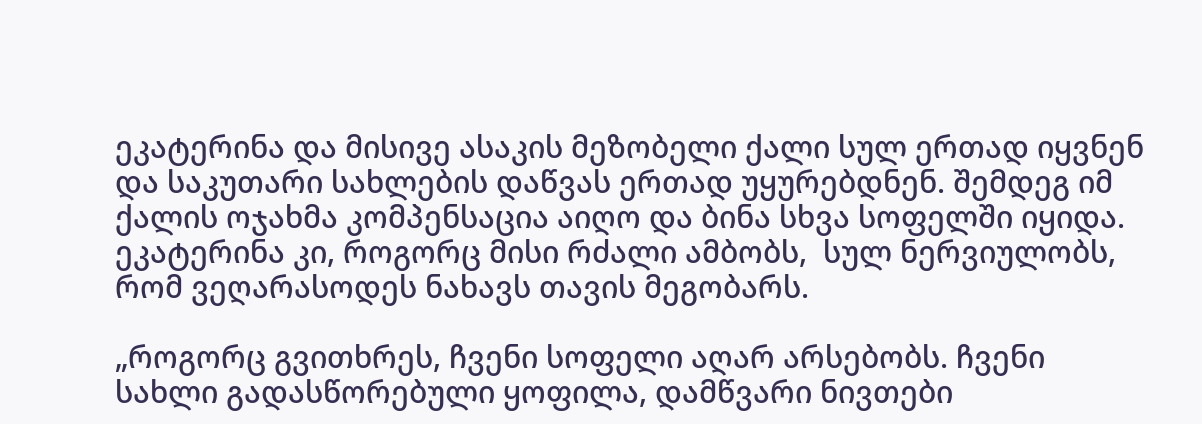ეკატერინა და მისივე ასაკის მეზობელი ქალი სულ ერთად იყვნენ და საკუთარი სახლების დაწვას ერთად უყურებდნენ. შემდეგ იმ ქალის ოჯახმა კომპენსაცია აიღო და ბინა სხვა სოფელში იყიდა. ეკატერინა კი, როგორც მისი რძალი ამბობს,  სულ ნერვიულობს, რომ ვეღარასოდეს ნახავს თავის მეგობარს.

„როგორც გვითხრეს, ჩვენი სოფელი აღარ არსებობს. ჩვენი სახლი გადასწორებული ყოფილა, დამწვარი ნივთები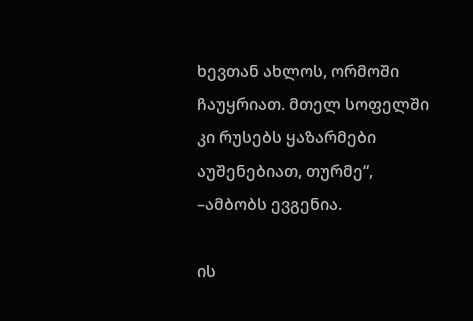ხევთან ახლოს, ორმოში ჩაუყრიათ. მთელ სოფელში კი რუსებს ყაზარმები აუშენებიათ, თურმე“, –ამბობს ევგენია.

ის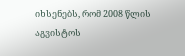იხსენებს, რომ 2008 წლის აგვისტოს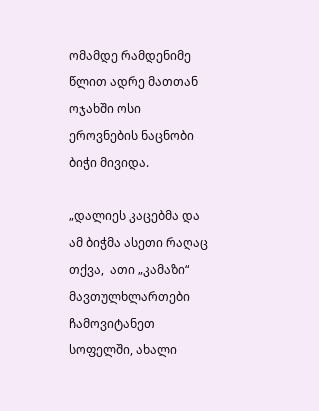ომამდე რამდენიმე წლით ადრე მათთან ოჯახში ოსი ეროვნების ნაცნობი ბიჭი მივიდა.

„დალიეს კაცებმა და ამ ბიჭმა ასეთი რაღაც თქვა,  ათი „კამაზი“ მავთულხლართები ჩამოვიტანეთ სოფელში, ახალი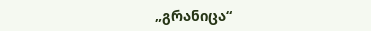„გრანიცა“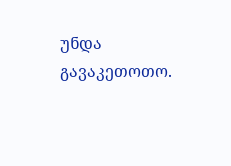უნდა გავაკეთოთო.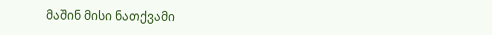მაშინ მისი ნათქვამი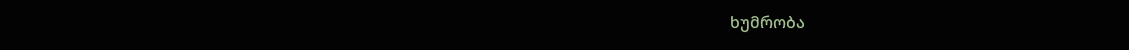ხუმრობა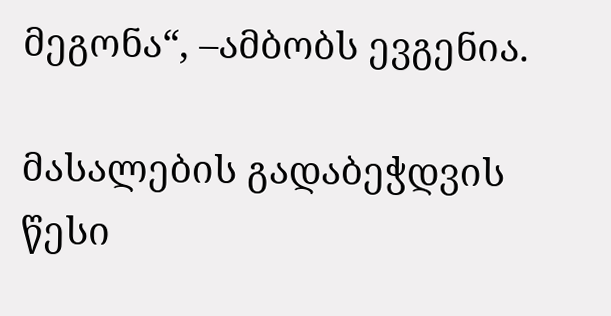მეგონა“, –ამბობს ევგენია.

მასალების გადაბეჭდვის წესი